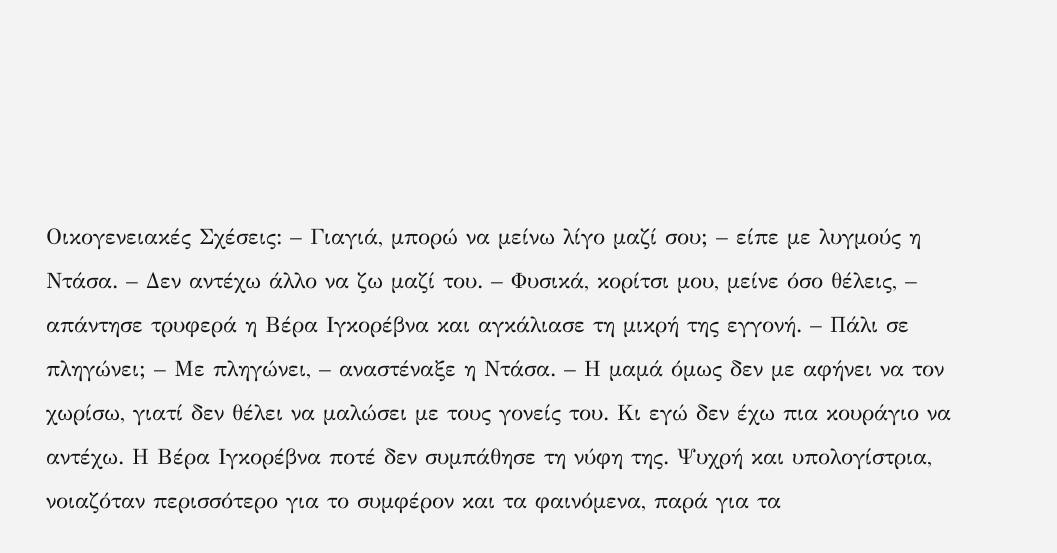Οικογενειακές Σχέσεις: – Γιαγιά, μπορώ να μείνω λίγο μαζί σου; – είπε με λυγμούς η Ντάσα. – Δεν αντέχω άλλο να ζω μαζί του. – Φυσικά, κορίτσι μου, μείνε όσο θέλεις, – απάντησε τρυφερά η Βέρα Ιγκορέβνα και αγκάλιασε τη μικρή της εγγονή. – Πάλι σε πληγώνει; – Με πληγώνει, – αναστέναξε η Ντάσα. – Η μαμά όμως δεν με αφήνει να τον χωρίσω, γιατί δεν θέλει να μαλώσει με τους γονείς του. Κι εγώ δεν έχω πια κουράγιο να αντέχω. Η Βέρα Ιγκορέβνα ποτέ δεν συμπάθησε τη νύφη της. Ψυχρή και υπολογίστρια, νοιαζόταν περισσότερο για το συμφέρον και τα φαινόμενα, παρά για τα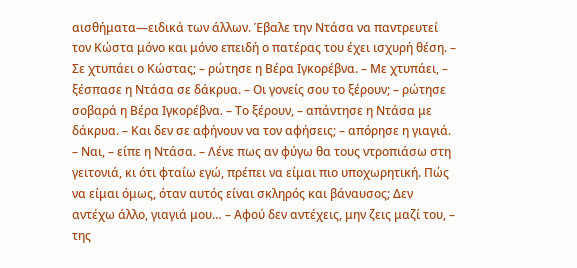αισθήματα—ειδικά των άλλων. Έβαλε την Ντάσα να παντρευτεί τον Κώστα μόνο και μόνο επειδή ο πατέρας του έχει ισχυρή θέση. – Σε χτυπάει ο Κώστας; – ρώτησε η Βέρα Ιγκορέβνα. – Με χτυπάει, – ξέσπασε η Ντάσα σε δάκρυα. – Οι γονείς σου το ξέρουν; – ρώτησε σοβαρά η Βέρα Ιγκορέβνα. – Το ξέρουν, – απάντησε η Ντάσα με δάκρυα. – Και δεν σε αφήνουν να τον αφήσεις; – απόρησε η γιαγιά. – Ναι, – είπε η Ντάσα. – Λένε πως αν φύγω θα τους ντροπιάσω στη γειτονιά, κι ότι φταίω εγώ, πρέπει να είμαι πιο υποχωρητική. Πώς να είμαι όμως, όταν αυτός είναι σκληρός και βάναυσος; Δεν αντέχω άλλο, γιαγιά μου… – Αφού δεν αντέχεις, μην ζεις μαζί του, – της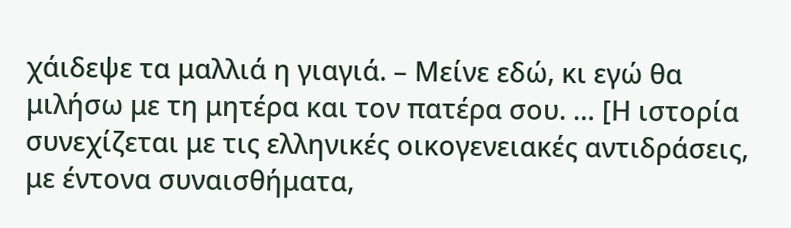χάιδεψε τα μαλλιά η γιαγιά. – Μείνε εδώ, κι εγώ θα μιλήσω με τη μητέρα και τον πατέρα σου. … [Η ιστορία συνεχίζεται με τις ελληνικές οικογενειακές αντιδράσεις, με έντονα συναισθήματα,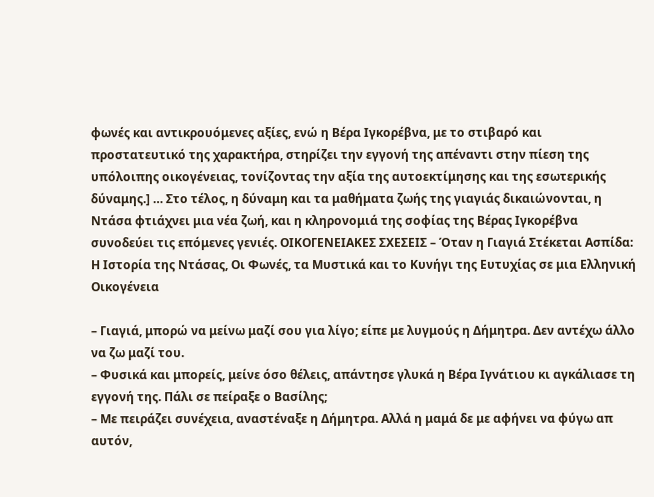φωνές και αντικρουόμενες αξίες, ενώ η Βέρα Ιγκορέβνα, με το στιβαρό και προστατευτικό της χαρακτήρα, στηρίζει την εγγονή της απέναντι στην πίεση της υπόλοιπης οικογένειας, τονίζοντας την αξία της αυτοεκτίμησης και της εσωτερικής δύναμης.] … Στο τέλος, η δύναμη και τα μαθήματα ζωής της γιαγιάς δικαιώνονται, η Ντάσα φτιάχνει μια νέα ζωή, και η κληρονομιά της σοφίας της Βέρας Ιγκορέβνα συνοδεύει τις επόμενες γενιές. ΟΙΚΟΓΕΝΕΙΑΚΕΣ ΣΧΕΣΕΙΣ – Όταν η Γιαγιά Στέκεται Ασπίδα: Η Ιστορία της Ντάσας, Οι Φωνές, τα Μυστικά και το Κυνήγι της Ευτυχίας σε μια Ελληνική Οικογένεια

– Γιαγιά, μπορώ να μείνω μαζί σου για λίγο; είπε με λυγμούς η Δήμητρα. Δεν αντέχω άλλο να ζω μαζί του.
– Φυσικά και μπορείς, μείνε όσο θέλεις, απάντησε γλυκά η Βέρα Ιγνάτιου κι αγκάλιασε τη εγγονή της. Πάλι σε πείραξε ο Βασίλης;
– Με πειράζει συνέχεια, αναστέναξε η Δήμητρα. Αλλά η μαμά δε με αφήνει να φύγω απ αυτόν,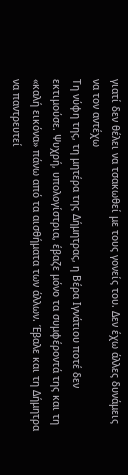γιατί δεν θέλει να τσακωθεί με τους γονείς του. Δεν έχω άλλες δυνάμεις να τον αντέχω
Τη νύφη της, τη μητέρα της Δήμητρας, η Βέρα Ιγνάτιου ποτέ δεν εκτιμούσε. Ψυχρή, υπολογίστρια, έβαζε μόνο τα συμφέροντά της και τη «καλή εικόνα» πάνω από τα αισθήματα των άλλων. Έβαλε και τη Δήμητρα να παντρευτεί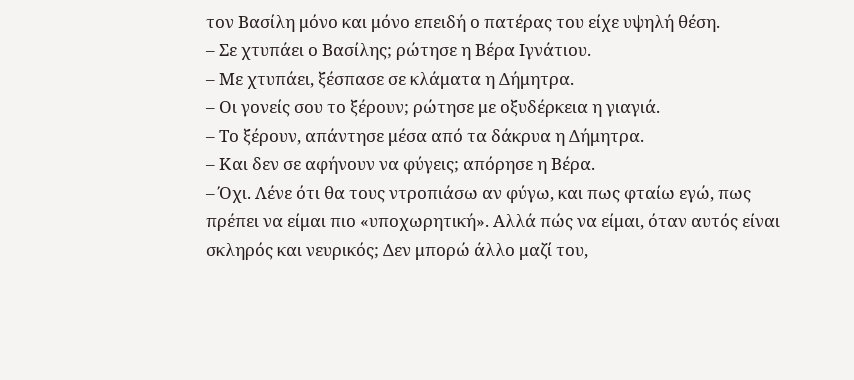τον Βασίλη μόνο και μόνο επειδή ο πατέρας του είχε υψηλή θέση.
– Σε χτυπάει ο Βασίλης; ρώτησε η Βέρα Ιγνάτιου.
– Με χτυπάει, ξέσπασε σε κλάματα η Δήμητρα.
– Οι γονείς σου το ξέρουν; ρώτησε με οξυδέρκεια η γιαγιά.
– Το ξέρουν, απάντησε μέσα από τα δάκρυα η Δήμητρα.
– Και δεν σε αφήνουν να φύγεις; απόρησε η Βέρα.
– Όχι. Λένε ότι θα τους ντροπιάσω αν φύγω, και πως φταίω εγώ, πως πρέπει να είμαι πιο «υποχωρητική». Αλλά πώς να είμαι, όταν αυτός είναι σκληρός και νευρικός; Δεν μπορώ άλλο μαζί του,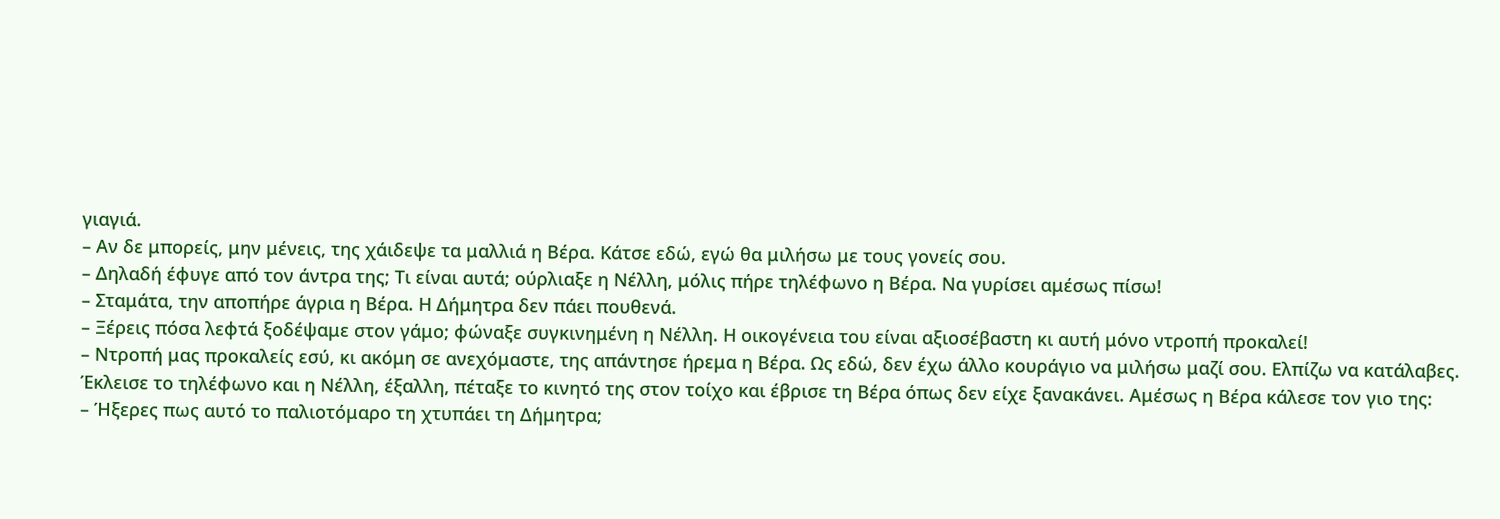γιαγιά.
– Αν δε μπορείς, μην μένεις, της χάιδεψε τα μαλλιά η Βέρα. Κάτσε εδώ, εγώ θα μιλήσω με τους γονείς σου.
– Δηλαδή έφυγε από τον άντρα της; Τι είναι αυτά; ούρλιαξε η Νέλλη, μόλις πήρε τηλέφωνο η Βέρα. Να γυρίσει αμέσως πίσω!
– Σταμάτα, την αποπήρε άγρια η Βέρα. Η Δήμητρα δεν πάει πουθενά.
– Ξέρεις πόσα λεφτά ξοδέψαμε στον γάμο; φώναξε συγκινημένη η Νέλλη. Η οικογένεια του είναι αξιοσέβαστη κι αυτή μόνο ντροπή προκαλεί!
– Ντροπή μας προκαλείς εσύ, κι ακόμη σε ανεχόμαστε, της απάντησε ήρεμα η Βέρα. Ως εδώ, δεν έχω άλλο κουράγιο να μιλήσω μαζί σου. Ελπίζω να κατάλαβες.
Έκλεισε το τηλέφωνο και η Νέλλη, έξαλλη, πέταξε το κινητό της στον τοίχο και έβρισε τη Βέρα όπως δεν είχε ξανακάνει. Αμέσως η Βέρα κάλεσε τον γιο της:
– Ήξερες πως αυτό το παλιοτόμαρο τη χτυπάει τη Δήμητρα;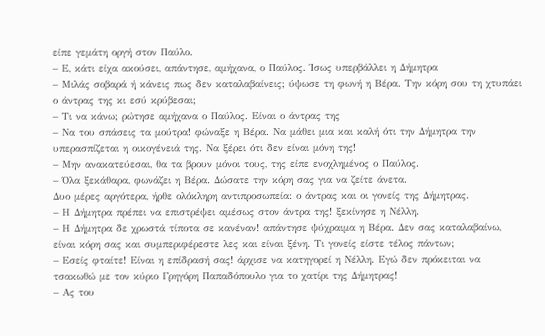είπε γεμάτη οργή στον Παύλο.
– Ε, κάτι είχα ακούσει, απάντησε, αμήχανα, ο Παύλος. Ίσως υπερβάλλει η Δήμητρα
– Μιλάς σοβαρά ή κάνεις πως δεν καταλαβαίνεις; ύψωσε τη φωνή η Βέρα. Την κόρη σου τη χτυπάει ο άντρας της κι εσύ κρύβεσαι;
– Τι να κάνω; ρώτησε αμήχανα ο Παύλος. Είναι ο άντρας της
– Να του σπάσεις τα μούτρα! φώναξε η Βέρα. Να μάθει μια και καλή ότι την Δήμητρα την υπερασπίζεται η οικογένειά της. Να ξέρει ότι δεν είναι μόνη της!
– Μην ανακατεύεσαι, θα τα βρουν μόνοι τους, της είπε ενοχλημένος ο Παύλος.
– Όλα ξεκάθαρα, φωνάζει η Βέρα. Δώσατε την κόρη σας για να ζείτε άνετα.
Δυο μέρες αργότερα, ήρθε ολόκληρη αντιπροσωπεία: ο άντρας και οι γονείς της Δήμητρας.
– Η Δήμητρα πρέπει να επιστρέψει αμέσως στον άντρα της! ξεκίνησε η Νέλλη.
– Η Δήμητρα δε χρωστά τίποτα σε κανέναν! απάντησε ψύχραιμα η Βέρα. Δεν σας καταλαβαίνω, είναι κόρη σας και συμπεριφέρεστε λες και είναι ξένη. Τι γονείς είστε τέλος πάντων;
– Εσείς φταίτε! Είναι η επίδρασή σας! άρχισε να κατηγορεί η Νέλλη. Εγώ δεν πρόκειται να τσακωθώ με τον κύριο Γρηγόρη Παπαδόπουλο για το χατίρι της Δήμητρας!
– Ας του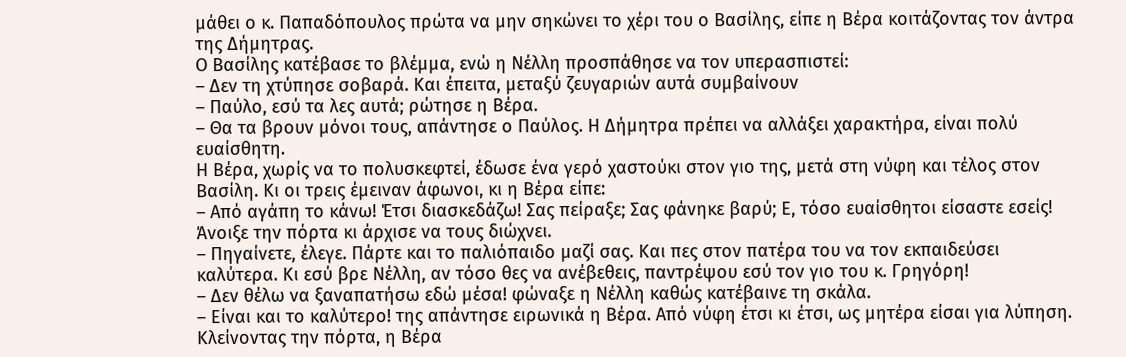μάθει ο κ. Παπαδόπουλος πρώτα να μην σηκώνει το χέρι του ο Βασίλης, είπε η Βέρα κοιτάζοντας τον άντρα της Δήμητρας.
Ο Βασίλης κατέβασε το βλέμμα, ενώ η Νέλλη προσπάθησε να τον υπερασπιστεί:
– Δεν τη χτύπησε σοβαρά. Και έπειτα, μεταξύ ζευγαριών αυτά συμβαίνουν
– Παύλο, εσύ τα λες αυτά; ρώτησε η Βέρα.
– Θα τα βρουν μόνοι τους, απάντησε ο Παύλος. Η Δήμητρα πρέπει να αλλάξει χαρακτήρα, είναι πολύ ευαίσθητη.
Η Βέρα, χωρίς να το πολυσκεφτεί, έδωσε ένα γερό χαστούκι στον γιο της, μετά στη νύφη και τέλος στον Βασίλη. Κι οι τρεις έμειναν άφωνοι, κι η Βέρα είπε:
– Από αγάπη το κάνω! Έτσι διασκεδάζω! Σας πείραξε; Σας φάνηκε βαρύ; Ε, τόσο ευαίσθητοι είσαστε εσείς!
Άνοιξε την πόρτα κι άρχισε να τους διώχνει.
– Πηγαίνετε, έλεγε. Πάρτε και το παλιόπαιδο μαζί σας. Και πες στον πατέρα του να τον εκπαιδεύσει καλύτερα. Κι εσύ βρε Νέλλη, αν τόσο θες να ανέβεθεις, παντρέψου εσύ τον γιο του κ. Γρηγόρη!
– Δεν θέλω να ξαναπατήσω εδώ μέσα! φώναξε η Νέλλη καθώς κατέβαινε τη σκάλα.
– Είναι και το καλύτερο! της απάντησε ειρωνικά η Βέρα. Από νύφη έτσι κι έτσι, ως μητέρα είσαι για λύπηση.
Κλείνοντας την πόρτα, η Βέρα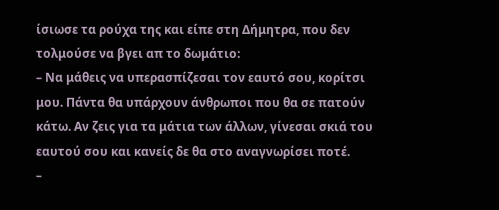ίσιωσε τα ρούχα της και είπε στη Δήμητρα, που δεν τολμούσε να βγει απ το δωμάτιο:
– Να μάθεις να υπερασπίζεσαι τον εαυτό σου, κορίτσι μου. Πάντα θα υπάρχουν άνθρωποι που θα σε πατούν κάτω. Αν ζεις για τα μάτια των άλλων, γίνεσαι σκιά του εαυτού σου και κανείς δε θα στο αναγνωρίσει ποτέ.
–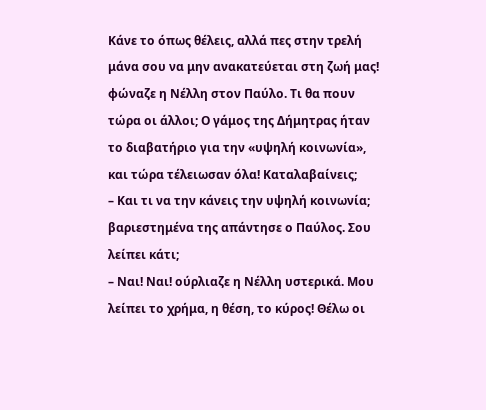Κάνε το όπως θέλεις, αλλά πες στην τρελή μάνα σου να μην ανακατεύεται στη ζωή μας! φώναζε η Νέλλη στον Παύλο. Τι θα πουν τώρα οι άλλοι; Ο γάμος της Δήμητρας ήταν το διαβατήριο για την «υψηλή κοινωνία», και τώρα τέλειωσαν όλα! Καταλαβαίνεις;
– Και τι να την κάνεις την υψηλή κοινωνία; βαριεστημένα της απάντησε ο Παύλος. Σου λείπει κάτι;
– Ναι! Ναι! ούρλιαζε η Νέλλη υστερικά. Μου λείπει το χρήμα, η θέση, το κύρος! Θέλω οι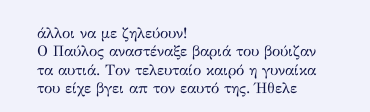άλλοι να με ζηλεύουν!
Ο Παύλος αναστέναξε βαριά του βούιζαν τα αυτιά. Τον τελευταίο καιρό η γυναίκα του είχε βγει απ τον εαυτό της. Ήθελε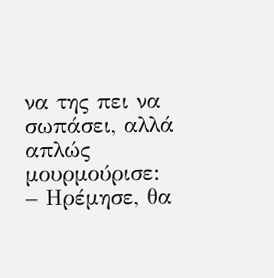να της πει να σωπάσει, αλλά απλώς μουρμούρισε:
– Ηρέμησε, θα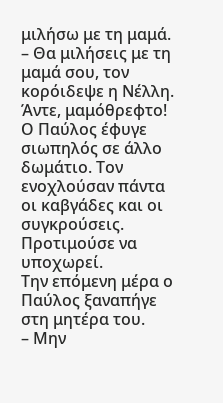μιλήσω με τη μαμά.
– Θα μιλήσεις με τη μαμά σου, τον κορόιδεψε η Νέλλη. Άντε, μαμόθρεφτο!
Ο Παύλος έφυγε σιωπηλός σε άλλο δωμάτιο. Τον ενοχλούσαν πάντα οι καβγάδες και οι συγκρούσεις. Προτιμούσε να υποχωρεί.
Την επόμενη μέρα ο Παύλος ξαναπήγε στη μητέρα του.
– Μην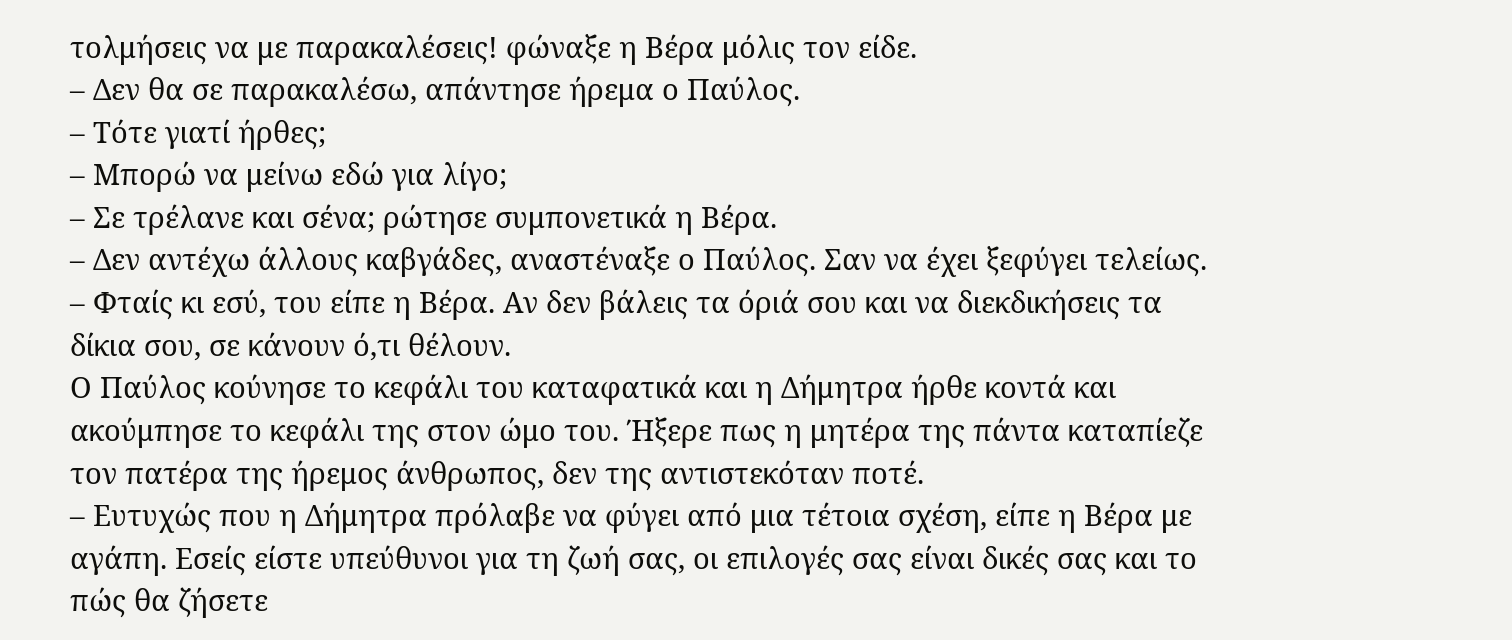τολμήσεις να με παρακαλέσεις! φώναξε η Βέρα μόλις τον είδε.
– Δεν θα σε παρακαλέσω, απάντησε ήρεμα ο Παύλος.
– Τότε γιατί ήρθες;
– Μπορώ να μείνω εδώ για λίγο;
– Σε τρέλανε και σένα; ρώτησε συμπονετικά η Βέρα.
– Δεν αντέχω άλλους καβγάδες, αναστέναξε ο Παύλος. Σαν να έχει ξεφύγει τελείως.
– Φταίς κι εσύ, του είπε η Βέρα. Αν δεν βάλεις τα όριά σου και να διεκδικήσεις τα δίκια σου, σε κάνουν ό,τι θέλουν.
Ο Παύλος κούνησε το κεφάλι του καταφατικά και η Δήμητρα ήρθε κοντά και ακούμπησε το κεφάλι της στον ώμο του. Ήξερε πως η μητέρα της πάντα καταπίεζε τον πατέρα της ήρεμος άνθρωπος, δεν της αντιστεκόταν ποτέ.
– Ευτυχώς που η Δήμητρα πρόλαβε να φύγει από μια τέτοια σχέση, είπε η Βέρα με αγάπη. Εσείς είστε υπεύθυνοι για τη ζωή σας, οι επιλογές σας είναι δικές σας και το πώς θα ζήσετε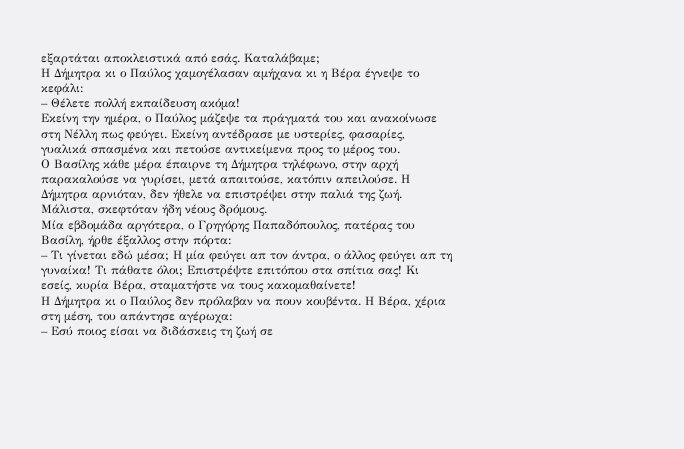εξαρτάται αποκλειστικά από εσάς. Καταλάβαμε;
Η Δήμητρα κι ο Παύλος χαμογέλασαν αμήχανα κι η Βέρα έγνεψε το κεφάλι:
– Θέλετε πολλή εκπαίδευση ακόμα!
Εκείνη την ημέρα, ο Παύλος μάζεψε τα πράγματά του και ανακοίνωσε στη Νέλλη πως φεύγει. Εκείνη αντέδρασε με υστερίες, φασαρίες, γυαλικά σπασμένα και πετούσε αντικείμενα προς το μέρος του.
Ο Βασίλης κάθε μέρα έπαιρνε τη Δήμητρα τηλέφωνο, στην αρχή παρακαλούσε να γυρίσει, μετά απαιτούσε, κατόπιν απειλούσε. Η Δήμητρα αρνιόταν, δεν ήθελε να επιστρέψει στην παλιά της ζωή. Μάλιστα, σκεφτόταν ήδη νέους δρόμους.
Μία εβδομάδα αργότερα, ο Γρηγόρης Παπαδόπουλος, πατέρας του Βασίλη, ήρθε έξαλλος στην πόρτα:
– Τι γίνεται εδώ μέσα; Η μία φεύγει απ τον άντρα, ο άλλος φεύγει απ τη γυναίκα! Τι πάθατε όλοι; Επιστρέψτε επιτόπου στα σπίτια σας! Κι εσείς, κυρία Βέρα, σταματήστε να τους κακομαθαίνετε!
Η Δήμητρα κι ο Παύλος δεν πρόλαβαν να πουν κουβέντα. Η Βέρα, χέρια στη μέση, του απάντησε αγέρωχα:
– Εσύ ποιος είσαι να διδάσκεις τη ζωή σε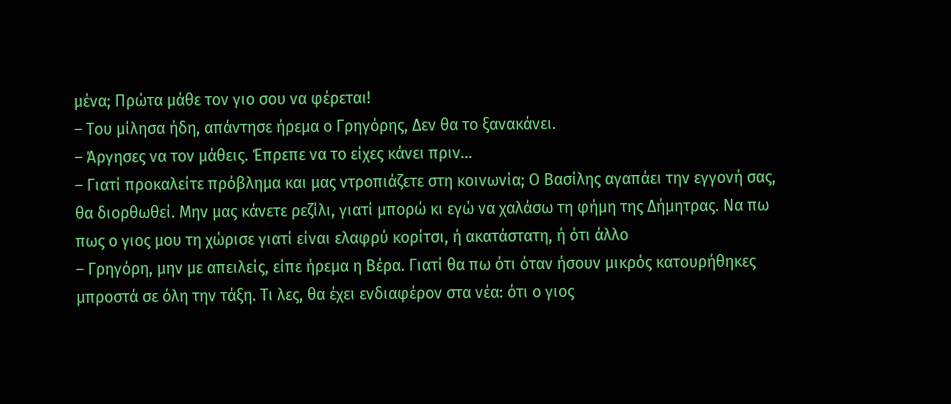μένα; Πρώτα μάθε τον γιο σου να φέρεται!
– Του μίλησα ήδη, απάντησε ήρεμα ο Γρηγόρης, Δεν θα το ξανακάνει.
– Άργησες να τον μάθεις. Έπρεπε να το είχες κάνει πριν…
– Γιατί προκαλείτε πρόβλημα και μας ντροπιάζετε στη κοινωνία; Ο Βασίλης αγαπάει την εγγονή σας, θα διορθωθεί. Μην μας κάνετε ρεζίλι, γιατί μπορώ κι εγώ να χαλάσω τη φήμη της Δήμητρας. Να πω πως ο γιος μου τη χώρισε γιατί είναι ελαφρύ κορίτσι, ή ακατάστατη, ή ότι άλλο
– Γρηγόρη, μην με απειλείς, είπε ήρεμα η Βέρα. Γιατί θα πω ότι όταν ήσουν μικρός κατουρήθηκες μπροστά σε όλη την τάξη. Τι λες, θα έχει ενδιαφέρον στα νέα: ότι ο γιος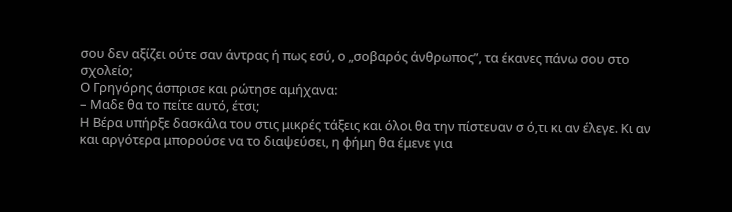σου δεν αξίζει ούτε σαν άντρας ή πως εσύ, ο „σοβαρός άνθρωπος”, τα έκανες πάνω σου στο σχολείο;
Ο Γρηγόρης άσπρισε και ρώτησε αμήχανα:
– Μαδε θα το πείτε αυτό, έτσι;
Η Βέρα υπήρξε δασκάλα του στις μικρές τάξεις και όλοι θα την πίστευαν σ ό,τι κι αν έλεγε. Κι αν και αργότερα μπορούσε να το διαψεύσει, η φήμη θα έμενε για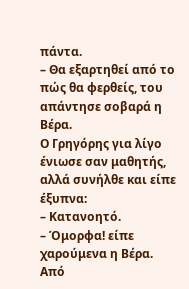πάντα.
– Θα εξαρτηθεί από το πώς θα φερθείς, του απάντησε σοβαρά η Βέρα.
Ο Γρηγόρης για λίγο ένιωσε σαν μαθητής, αλλά συνήλθε και είπε έξυπνα:
– Κατανοητό.
– Όμορφα! είπε χαρούμενα η Βέρα. Από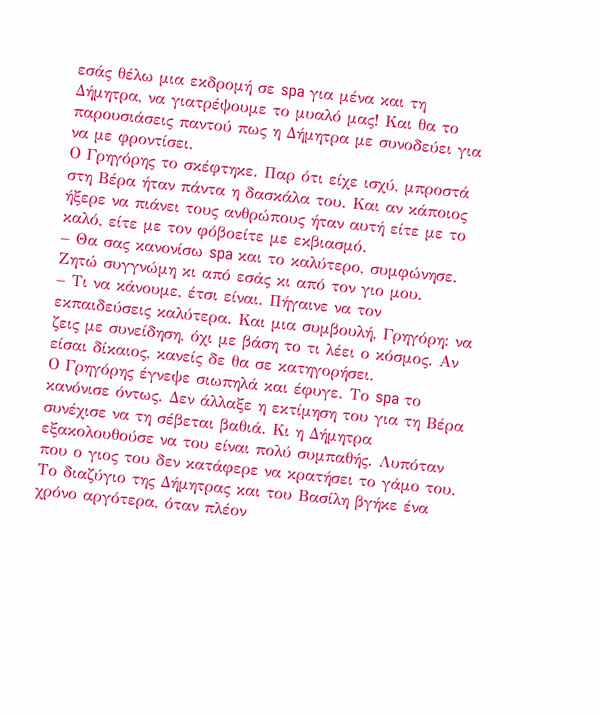εσάς θέλω μια εκδρομή σε spa για μένα και τη Δήμητρα, να γιατρέψουμε το μυαλό μας! Και θα το παρουσιάσεις παντού πως η Δήμητρα με συνοδεύει για να με φροντίσει.
Ο Γρηγόρης το σκέφτηκε. Παρ ότι είχε ισχύ, μπροστά στη Βέρα ήταν πάντα η δασκάλα του. Και αν κάποιος ήξερε να πιάνει τους ανθρώπους ήταν αυτή είτε με το καλό, είτε με τον φόβοείτε με εκβιασμό.
– Θα σας κανονίσω spa και το καλύτερο, συμφώνησε. Ζητώ συγγνώμη κι από εσάς κι από τον γιο μου.
– Τι να κάνουμε, έτσι είναι. Πήγαινε να τον εκπαιδεύσεις καλύτερα. Και μια συμβουλή, Γρηγόρη: να ζεις με συνείδηση, όχι με βάση το τι λέει ο κόσμος. Αν είσαι δίκαιος, κανείς δε θα σε κατηγορήσει.
Ο Γρηγόρης έγνεψε σιωπηλά και έφυγε. Το spa το κανόνισε όντως. Δεν άλλαξε η εκτίμηση του για τη Βέρα συνέχισε να τη σέβεται βαθιά. Κι η Δήμητρα εξακολουθούσε να του είναι πολύ συμπαθής. Λυπόταν που ο γιος του δεν κατάφερε να κρατήσει το γάμο του.
Το διαζύγιο της Δήμητρας και του Βασίλη βγήκε ένα χρόνο αργότερα, όταν πλέον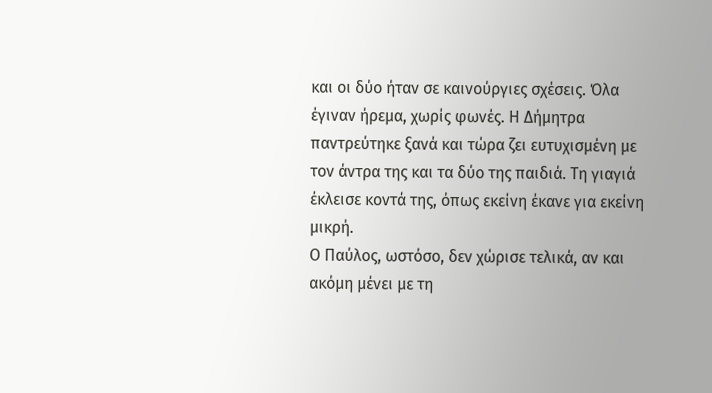και οι δύο ήταν σε καινούργιες σχέσεις. Όλα έγιναν ήρεμα, χωρίς φωνές. Η Δήμητρα παντρεύτηκε ξανά και τώρα ζει ευτυχισμένη με τον άντρα της και τα δύο της παιδιά. Τη γιαγιά έκλεισε κοντά της, όπως εκείνη έκανε για εκείνη μικρή.
Ο Παύλος, ωστόσο, δεν χώρισε τελικά, αν και ακόμη μένει με τη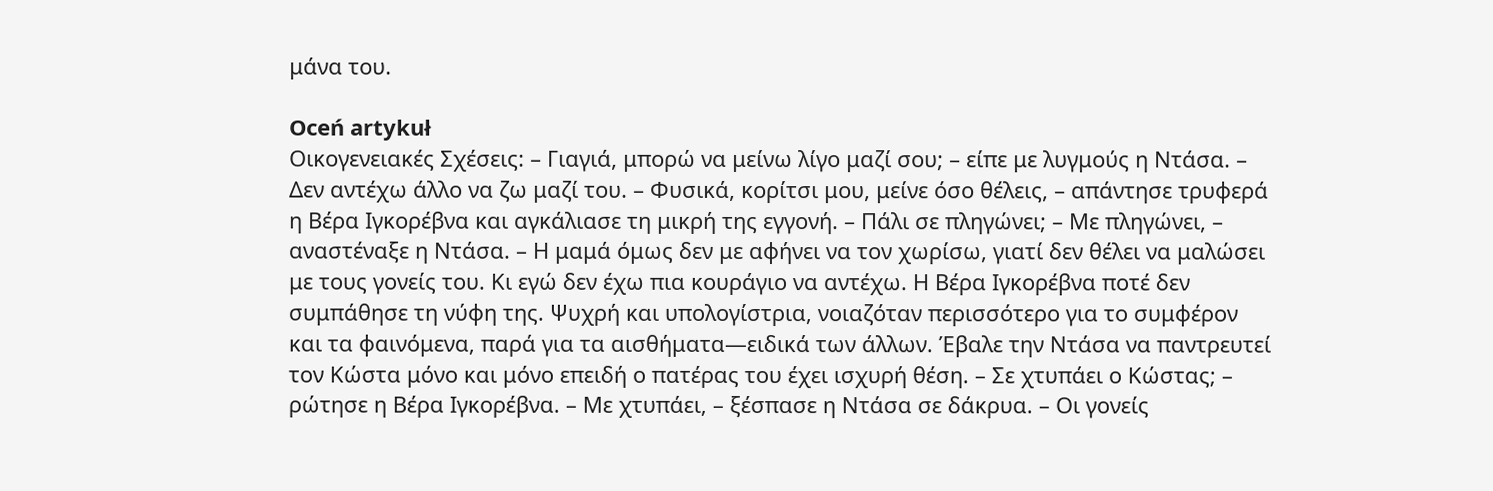μάνα του.

Oceń artykuł
Οικογενειακές Σχέσεις: – Γιαγιά, μπορώ να μείνω λίγο μαζί σου; – είπε με λυγμούς η Ντάσα. – Δεν αντέχω άλλο να ζω μαζί του. – Φυσικά, κορίτσι μου, μείνε όσο θέλεις, – απάντησε τρυφερά η Βέρα Ιγκορέβνα και αγκάλιασε τη μικρή της εγγονή. – Πάλι σε πληγώνει; – Με πληγώνει, – αναστέναξε η Ντάσα. – Η μαμά όμως δεν με αφήνει να τον χωρίσω, γιατί δεν θέλει να μαλώσει με τους γονείς του. Κι εγώ δεν έχω πια κουράγιο να αντέχω. Η Βέρα Ιγκορέβνα ποτέ δεν συμπάθησε τη νύφη της. Ψυχρή και υπολογίστρια, νοιαζόταν περισσότερο για το συμφέρον και τα φαινόμενα, παρά για τα αισθήματα—ειδικά των άλλων. Έβαλε την Ντάσα να παντρευτεί τον Κώστα μόνο και μόνο επειδή ο πατέρας του έχει ισχυρή θέση. – Σε χτυπάει ο Κώστας; – ρώτησε η Βέρα Ιγκορέβνα. – Με χτυπάει, – ξέσπασε η Ντάσα σε δάκρυα. – Οι γονείς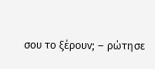σου το ξέρουν; – ρώτησε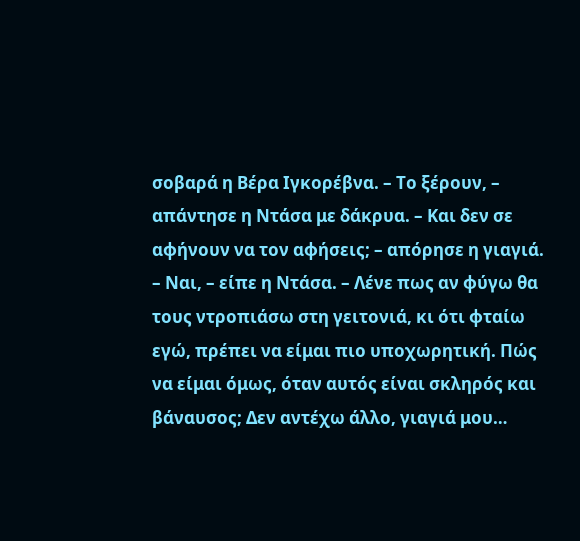σοβαρά η Βέρα Ιγκορέβνα. – Το ξέρουν, – απάντησε η Ντάσα με δάκρυα. – Και δεν σε αφήνουν να τον αφήσεις; – απόρησε η γιαγιά. – Ναι, – είπε η Ντάσα. – Λένε πως αν φύγω θα τους ντροπιάσω στη γειτονιά, κι ότι φταίω εγώ, πρέπει να είμαι πιο υποχωρητική. Πώς να είμαι όμως, όταν αυτός είναι σκληρός και βάναυσος; Δεν αντέχω άλλο, γιαγιά μου…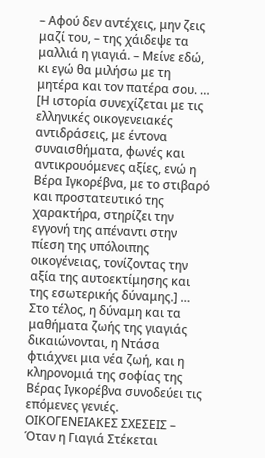– Αφού δεν αντέχεις, μην ζεις μαζί του, – της χάιδεψε τα μαλλιά η γιαγιά. – Μείνε εδώ, κι εγώ θα μιλήσω με τη μητέρα και τον πατέρα σου. … [Η ιστορία συνεχίζεται με τις ελληνικές οικογενειακές αντιδράσεις, με έντονα συναισθήματα, φωνές και αντικρουόμενες αξίες, ενώ η Βέρα Ιγκορέβνα, με το στιβαρό και προστατευτικό της χαρακτήρα, στηρίζει την εγγονή της απέναντι στην πίεση της υπόλοιπης οικογένειας, τονίζοντας την αξία της αυτοεκτίμησης και της εσωτερικής δύναμης.] … Στο τέλος, η δύναμη και τα μαθήματα ζωής της γιαγιάς δικαιώνονται, η Ντάσα φτιάχνει μια νέα ζωή, και η κληρονομιά της σοφίας της Βέρας Ιγκορέβνα συνοδεύει τις επόμενες γενιές. ΟΙΚΟΓΕΝΕΙΑΚΕΣ ΣΧΕΣΕΙΣ – Όταν η Γιαγιά Στέκεται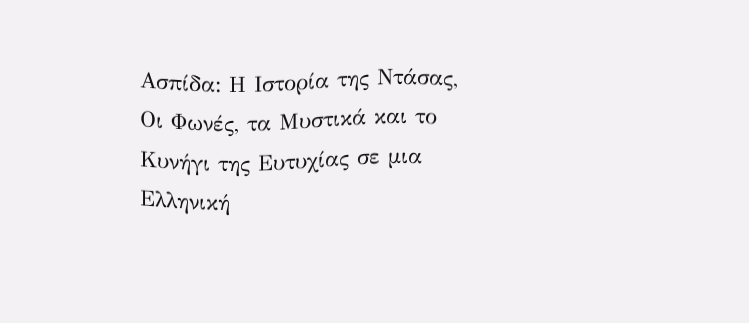Ασπίδα: Η Ιστορία της Ντάσας, Οι Φωνές, τα Μυστικά και το Κυνήγι της Ευτυχίας σε μια Ελληνική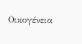Οικογένεια